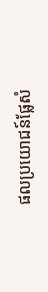ផលប្រយោជន៍ផ្លែសំ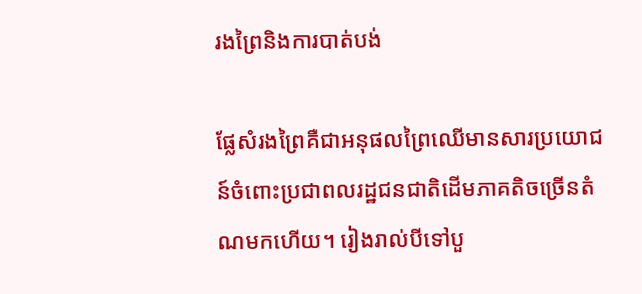រងព្រៃនិងការបាត់បង់

ផ្លែសំរងព្រៃគឺជាអនុផលព្រៃឈើមានសារប្រយោជន៍ចំពោះប្រជាពលរដ្ឋជនជាតិដើមភាគតិចច្រើនតំណមកហើយ។ រៀងរាល់បីទៅបួ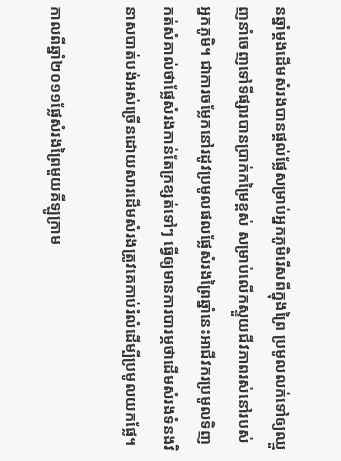នឆ្នាំម្ដងដើមសំរងបានផ្ដល់ផ្លែសម្រាប់អ្នកភូមិរើសពីក្នុងព្រៃ ប្រមូលលក់ទៅឲ្យឈ្មួញនាំចេញទៅទីផ្សារបានប្រាក់កម្រៃខ្ពស់ សម្រាប់លើកស្ទួយជីវភាពរស់នៅរបស់អ្នកភូមិ។ ជាការចម្លែកនៅរដូវប្រមូលផលផ្លែសំរងព្រៃឆ្នាំនេះអាជីវករប្រមូលទិញកត់សំគាល់ថាផ្លែសំរងកាន់តែក្រខ្សត់ទៅៗ ធ្វើឲ្យមានការបារម្ភថាដើមសំរងទំនងវិនាសបាត់បង់អស់ច្រើនដោយសារដើមសំរងត្រូវគេកាប់រំលំដើម្បីប្រមូលយកផ្លែ។

កាលពីឆ្នាំ២០១១ផ្លែសំរងព្រៃមួយគីឡូក្រាម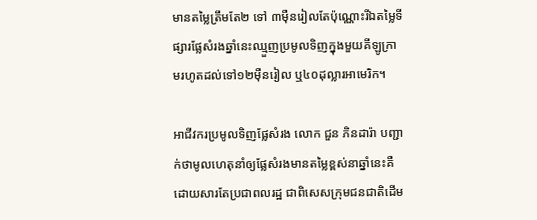មានតម្លៃត្រឹមតែ២ ទៅ ៣ម៉ឺនរៀលតែប៉ុណ្ណោះរីឯតម្លៃទីផ្សារផ្លែសំរងឆ្នាំនេះឈ្មួញប្រមូលទិញក្នុងមួយគីឡូក្រាមរហូតដល់ទៅ១២ម៉ឺនរៀល ឬ៤០ដុល្លារអាមេរិក។

អាជីវករប្រមូលទិញផ្លែសំរង លោក ជួន ភិនដារ៉ា បញ្ជាក់ថាមូលហេតុនាំឲ្យផ្លែសំរងមានតម្លៃខ្ពស់នាឆ្នាំនេះគឺដោយសារតែប្រជាពលរដ្ឋ ជាពិសេសក្រុមជនជាតិដើម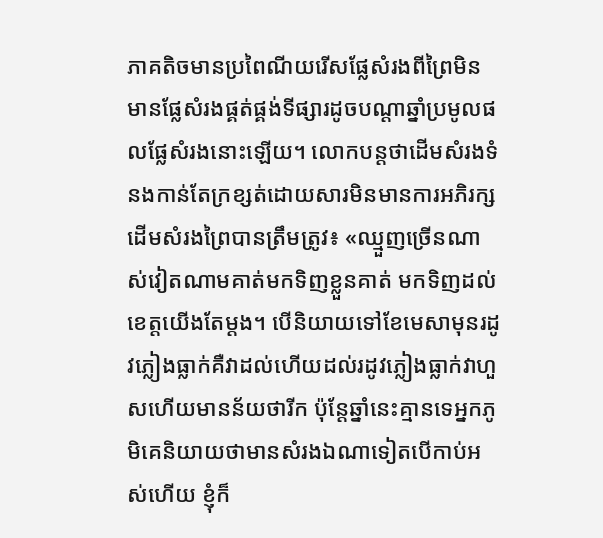ភាគតិចមានប្រពៃណីយរើសផ្លែសំរងពីព្រៃមិនមានផ្លែសំរងផ្គត់ផ្គង់ទីផ្សារដូចបណ្ដាឆ្នាំប្រមូលផលផ្លែសំរងនោះឡើយ។ លោកបន្តថាដើមសំរងទំនងកាន់តែក្រខ្សត់ដោយសារមិនមានការអភិរក្សដើមសំរងព្រៃបានត្រឹមត្រូវ៖ «ឈ្មួញច្រើនណាស់វៀតណាមគាត់មកទិញខ្លួនគាត់ មកទិញដល់ខេត្តយើងតែម្ដង។ បើនិយាយទៅខែមេសាមុនរដូវភ្លៀងធ្លាក់គឺវាដល់ហើយដល់រដូវភ្លៀងធ្លាក់វាហួសហើយមានន័យថារីក ប៉ុន្តែឆ្នាំនេះគ្មានទេអ្នកភូមិគេនិយាយថាមានសំរងឯណាទៀតបើកាប់អស់ហើយ ខ្ញុំក៏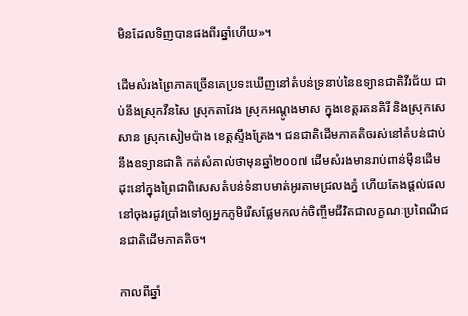មិនដែលទិញបានផងពីរឆ្នាំហើយ»។

ដើមសំរងព្រៃភាគច្រើនគេប្រទះឃើញនៅតំបន់ទ្រនាប់នៃឧទ្យានជាតិវីរជ័យ ជាប់នឹងស្រុកវឺនសៃ ស្រុកតាវែង ស្រុកអណ្ដូងមាស ក្នុងខេត្តរតនគិរី និងស្រុកសេសាន ស្រុកសៀមប៉ាង ខេត្តស្ទឹងត្រែង។ ជនជាតិដើមភាគតិចរស់នៅតំបន់ជាប់នឹងឧទ្យានជាតិ កត់សំគាល់ថាមុនឆ្នាំ២០០៧ ដើមសំរងមានរាប់ពាន់ម៉ឺនដើមដុះនៅក្នុងព្រៃជាពិសេសតំបន់ទំនាបមាត់អូរតាមជ្រលងភ្នំ ហើយតែងផ្ដល់ផលនៅចុងរដូវប្រាំងទៅឲ្យអ្នកភូមិរើសផ្លែមកលក់ចិញ្ចឹមជីវិតជាលក្ខណៈប្រពៃណីជនជាតិដើមភាគតិច។

កាលពីឆ្នាំ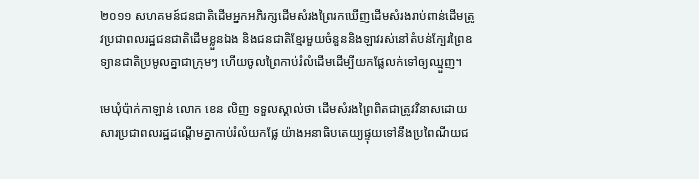២០១១ សហគមន៍ជនជាតិដើមអ្នកអភិរក្សដើមសំរងព្រៃរកឃើញដើមសំរងរាប់ពាន់ដើមត្រូវប្រជាពលរដ្ឋជនជាតិដើមខ្លួនឯង និងជនជាតិខ្មែរមួយចំនួននិងឡាវរស់នៅតំបន់ក្បែរព្រៃឧទ្យានជាតិប្រមូលគ្នាជាក្រុមៗ ហើយចូលព្រៃកាប់រំលំដើមដើម្បីយកផ្លែលក់ទៅឲ្យឈ្មួញ។

មេឃុំប៉ាក់កាឡាន់ លោក ខេន លិញ ទទួលស្គាល់ថា ដើមសំរងព្រៃពិតជាត្រូវវិនាសដោយសារប្រជាពលរដ្ឋដណ្ដើមគ្នាកាប់រំលំយកផ្លែ យ៉ាងអនាធិបតេយ្យផ្ទុយទៅនឹងប្រពៃណីយជ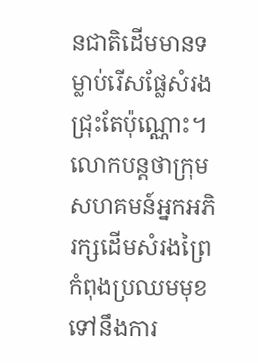នជាតិដើមមានទម្លាប់រើសផ្លែសំរងជ្រុះតែប៉ុណ្ណោះ។ លោកបន្តថាក្រុមសហគមន៍អ្នកអភិរក្សដើមសំរងព្រៃកំពុងប្រឈមមុខទៅនឹងការ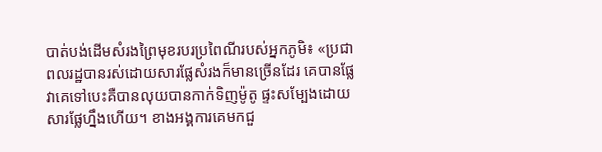បាត់បង់ដើមសំរងព្រៃមុខរបរប្រពៃណីរបស់អ្នកភូមិ៖ «ប្រជាពលរដ្ឋបានរស់ដោយសារផ្លែសំរងក៏មានច្រើនដែរ គេបានផ្លែវាគេទៅបេះគឺបានលុយបានកាក់ទិញម៉ូតូ ផ្ទះសម្បែងដោយសារផ្លែហ្នឹងហើយ។ ខាងអង្គការគេមកជួ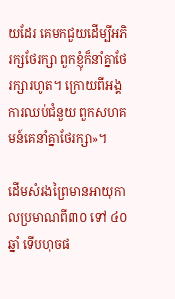យដែរ គេមកជួយដើម្បីអភិរក្សថែរក្សា ពួកខ្ញុំក៏នាំគ្នាថែរក្សារហូត។ ក្រោយពីអង្គការឈប់ជំនួយ ពួកសហគមន៍គេនាំគ្នាថែរក្សា»។

ដើមសំរងព្រៃមានអាយុកាលប្រមាណពី៣០ ទៅ ៤០ឆ្នាំ ទើបហុចផ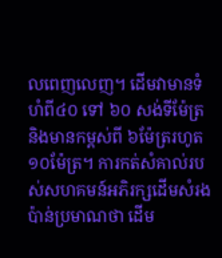លពេញលេញ។ ដើមវាមានទំហំពី៤០ ទៅ ៦០ សង់ទីម៉ែត្រ និងមានកម្ពស់ពី ៦ម៉ែត្ររហូត១០ម៉ែត្រ។ ការកត់សំគាល់របស់សហគមន៍អភិរក្សដើមសំរងប៉ាន់ប្រមាណថា ដើម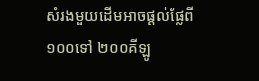សំរងមួយដើមអាចផ្ដល់ផ្លែពី ១០០ទៅ ២០០គីឡូ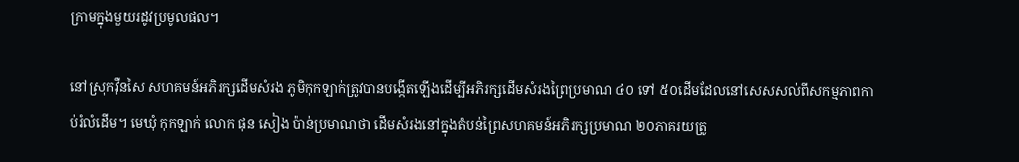ក្រាមក្នុងមួយរដូវប្រមូលផល។

នៅស្រុកវ៉ឺនសៃ សហគមន៍អភិរក្សដើមសំរង ភូមិកុកឡាក់ត្រូវបានបង្កើតឡើងដើម្បីអភិរក្សដើមសំរងព្រៃប្រមាណ ៤០ ទៅ ៥០ដើមដែលនៅសេសសល់ពីសកម្មភាពកាប់រំលំដើម។ មេឃុំ កុកឡាក់ លោក ផុន សៀង ប៉ាន់ប្រមាណថា ដើមសំរងនៅក្នុងតំបន់ព្រៃសហគមន៍អភិរក្សប្រមាណ ២០ភាគរយត្រូ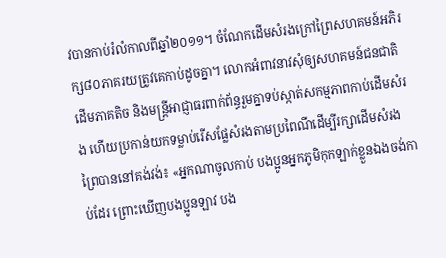វបានកាប់រំលំកាលពីឆ្នាំ២០១១។ ចំណែកដើមសំរងក្រៅព្រៃសហគមន៍អភិរក្ស៨០ភាគរយត្រូវគេកាប់ដូចគ្នា។ លោកអំពាវនាវសុំឲ្យសហគមន៍ជនជាតិដើមភាគតិច និងមន្ត្រីអាជ្ញាធរពាក់ព័ន្ធរួមគ្នាទប់ស្កាត់សកម្មភាពកាប់ដើមសំរង ហើយប្រកាន់យកទម្លាប់រើសផ្លែសំរងតាមប្រពៃណីដើម្បីរក្សាដើមសំរងព្រៃបាននៅគង់វង់៖ «អ្នកណាចូលកាប់ បងប្អូនអ្នកភូមិកុកឡាក់ខ្លួនឯងចង់កាប់ដែរ ព្រោះឃើញបងប្អូនឡាវ បង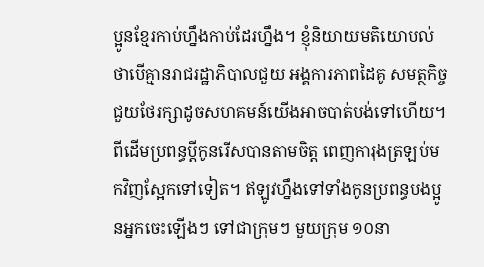ប្អូនខ្មែរកាប់ហ្នឹងកាប់ដែរហ្នឹង។ ខ្ញុំនិយាយមតិយោបល់ថាបើគ្មានរាជរដ្ឋាភិបាលជួយ អង្គការភាពដៃគូ សមត្ថកិច្ចជួយថែរក្សាដូចសហគមន៍យើងអាចបាត់បង់ទៅហើយ។ ពីដើមប្រពន្ធប្ដីកូនរើសបានតាមចិត្ត ពេញការុងត្រឡប់មកវិញស្អែកទៅទៀត។ ឥឡូវហ្នឹងទៅទាំងកូនប្រពន្ធបងប្អូនអ្នកចេះឡើងៗ ទៅជាក្រុមៗ មួយក្រុម ១០នា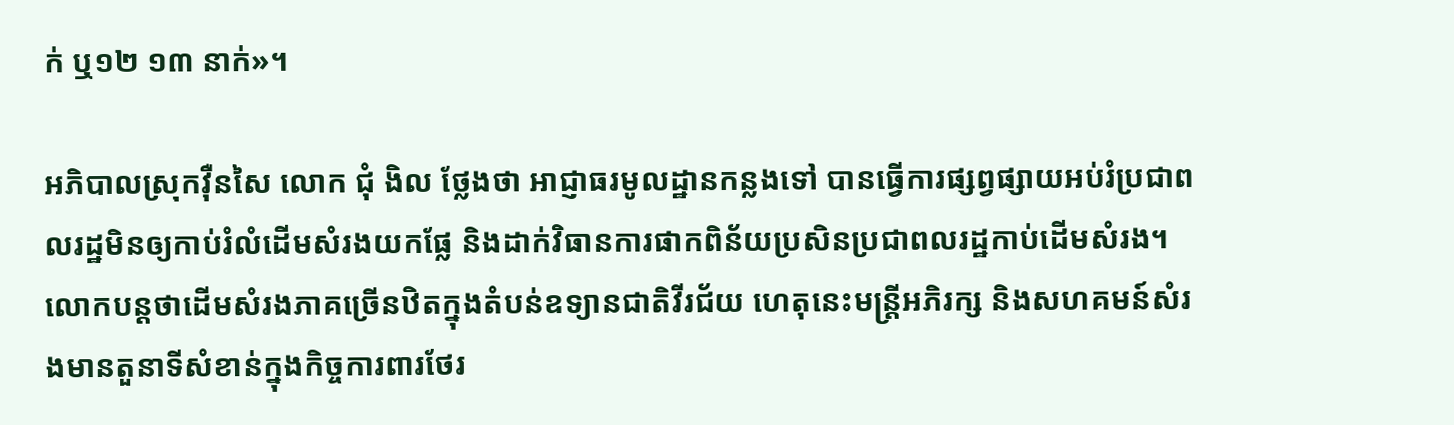ក់ ឬ១២ ១៣ នាក់»។

អភិបាលស្រុកវ៉ឺនសៃ លោក ជុំ ងិល ថ្លែងថា អាជ្ញាធរមូលដ្ឋានកន្លងទៅ បានធ្វើការផ្សព្វផ្សាយអប់រំប្រជាពលរដ្ឋមិនឲ្យកាប់រំលំដើមសំរងយកផ្លែ និងដាក់វិធានការផាកពិន័យប្រសិនប្រជាពលរដ្ឋកាប់ដើមសំរង។ លោកបន្តថាដើមសំរងភាគច្រើនឋិតក្នុងតំបន់ឧទ្យានជាតិវីរជ័យ ហេតុនេះមន្ត្រីអភិរក្ស និងសហគមន៍សំរងមានតួនាទីសំខាន់ក្នុងកិច្ចការពារថែរ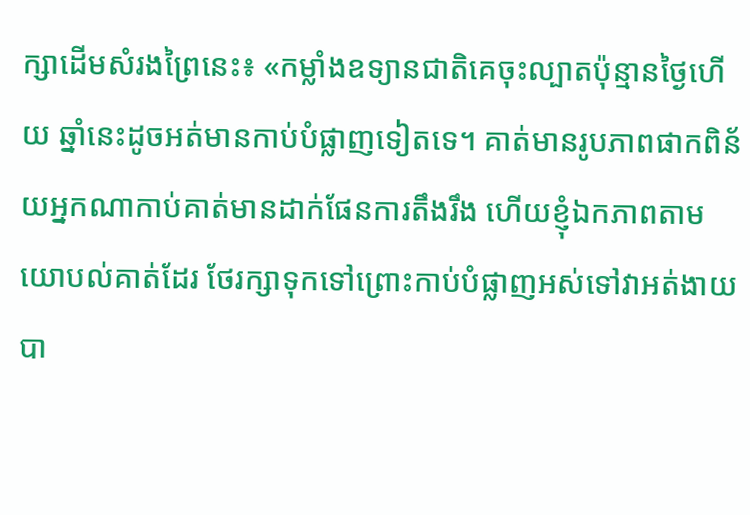ក្សាដើមសំរងព្រៃនេះ៖ «កម្លាំងឧទ្យានជាតិគេចុះល្បាតប៉ុន្មានថ្ងៃហើយ ឆ្នាំនេះដូចអត់មានកាប់បំផ្លាញទៀតទេ។ គាត់មានរូបភាពផាកពិន័យអ្នកណាកាប់គាត់មានដាក់ផែនការតឹងរឹង ហើយខ្ញុំឯកភាពតាមយោបល់គាត់ដែរ ថែរក្សាទុកទៅព្រោះកាប់បំផ្លាញអស់ទៅវាអត់ងាយបា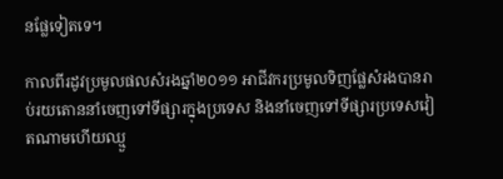នផ្លែទៀតទេ។

កាលពីរដូវប្រមូលផលសំរងឆ្នាំ២០១១ អាជីវករប្រមូលទិញផ្លែសំរងបានរាប់រយតោននាំចេញទៅទីផ្សារក្នុងប្រទេស និងនាំចេញទៅទីផ្សារប្រទេសវៀតណាមហើយឈ្មួ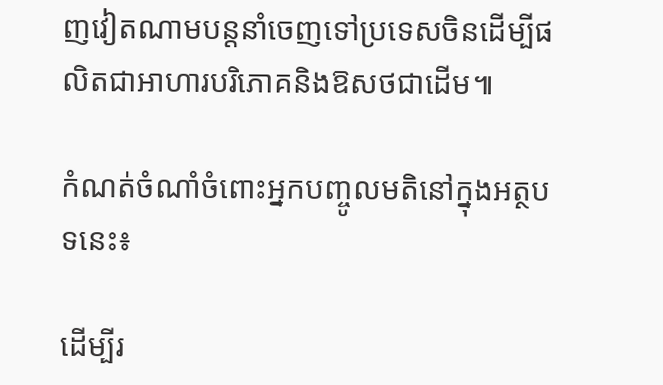ញវៀតណាមបន្តនាំចេញទៅប្រទេសចិនដើម្បីផលិតជាអាហារបរិភោគនិងឱសថជាដើម៕

កំណត់ចំណាំចំពោះអ្នកបញ្ចូលមតិនៅក្នុងអត្ថបទនេះ៖

ដើម្បីរ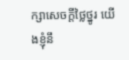ក្សាសេចក្ដីថ្លៃថ្នូរ យើងខ្ញុំនឹ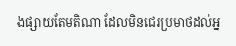ងផ្សាយតែមតិណា ដែលមិនជេរប្រមាថដល់អ្ន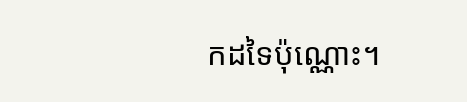កដទៃប៉ុណ្ណោះ។